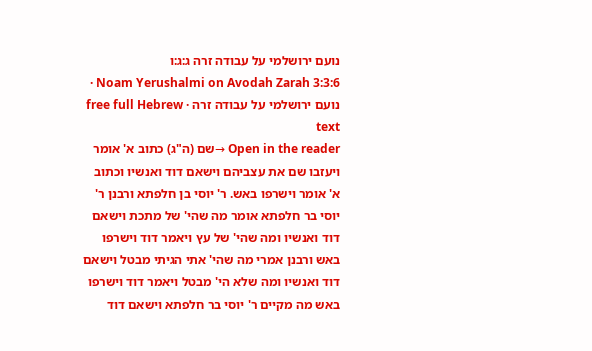נועם ירושלמי על עבודה זרה ג:ג:ו
Noam Yerushalmi on Avodah Zarah 3:3:6 · נועם ירושלמי על עבודה זרה · free full Hebrew text
Open in the reader →שם (ה"ג) כתוב א' אומר ויעזבו שם את עצביהם וישאם דוד ואנשיו וכתוב א' אומר וישרפו באש. ר' יוסי בן חלפתא ורבנן ר' יוסי בר חלפתא אומר מה שהי' של מתכת וישאם דוד ואנשיו ומה שהי' של עץ ויאמר דוד וישרפו באש ורבנן אמרי מה שהי' אתי הגיתי מבטל וישאם דוד ואנשיו ומה שלא הי' מבטל ויאמר דוד וישרפו באש מה מקיים ר' יוסי בר חלפתא וישאם דוד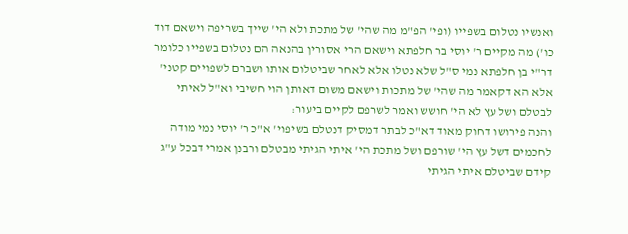ואנשיו נטלום בשפייו (ופי' הפ"מ מה שהי' של מתכת ולא הי' שייך בשריפה וישאם דוד כו') מה מקיים ר' יוסי בר חלפתא וישאם הרי אסורין בהנאה הם נטלום בשפייו כלומר דר"י בן חלפתא נמי ס"ל שלא נטלו אלא לאחר שביטלום אותו ושברם לשפויים קטני' אלא הא דקאמר מה שהי' של מתכות וישאם משום דאותן הוי חשיבי וא"ל לאיתי לבטלם ושל עץ לא הי' חושש ואמר לשרפם לקיים ביעור:
והנה פירושו דחוק מאוד דא"כ לבתר דמסיק דנטלם בשיפוי' א"כ ר' יוסי נמי מודה לחכמים דשל עץ הי' שורפם ושל מתכת הי' איתי הגיתי מבטלם ורבנן אמרי דבכל ע"ג קידם שביטלם איתי הגיתי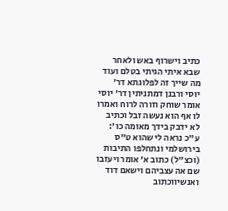כתיב וישרוף באש ולאחר שבא איתי הגיתי בטלם ועוד מה שייך זה לפלוגתא דר' יוסי ורבנן דמתניתין דר' יוסי אומר שוחק וזורה לרוח ואמרו לו אף הוא נעשה זבל וכתיב לא ידבק בידך מאומה כו':
ע"כ נראה לי שהוא ט"ס בירושלמי ונתחלפו התיבות (וכצ"ל) כתוב א' אומר ויעזבו שם אה עצביהם וישאם דוד ואנשיווכתוב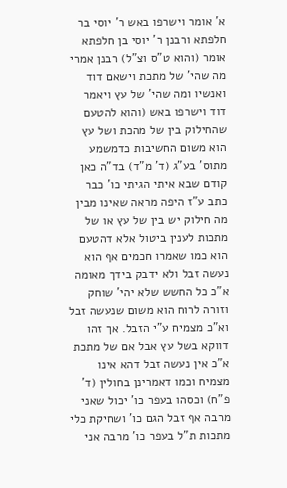א' אומר וישרפו באש ר' יוסי בר חלפתא ורבנן ר' יוסי בן חלפתא אומר (והוא ט"ס וצ"ל) רבנן אמרי מה שהי' של מתכת וישאם דוד ואנשיו ומה שהי' של עץ ויאמר דוד וישרפו באש (והוא להטעם שהחילוק בין של מהכת ושל עץ הוא משום החשיבות כדמשמע מתוס' בע"ג (ד' מ"ד) בד"ה כאן קודם שבא איתי הגיתי כו' כבר כתב ע"ז היפה מראה שאינו מבין מה חילוק יש בין של עץ או של מתכות לענין ביטול אלא דהטעם הוא כמו שאמרו חכמים אף הוא נעשה זבל ולא ידבק בידך מאומה א"כ כל החשש שלא יהי' שוחק וזורה לרוח הוא משום שנעשה זבל וא"כ מצמיח ע"י הזבל. אך זהו דווקא בשל עץ אבל אם של מתכת א"כ אין נעשה זבל דהא אינו מצמיח וכמו דאמרינן בחולין (ד' פ"ח) וכסהו בעפר כו' יכול שאני מרבה אף זבל הגם כו' ושחיקת כלי מתכות ת"ל בעפר כו' מרבה אני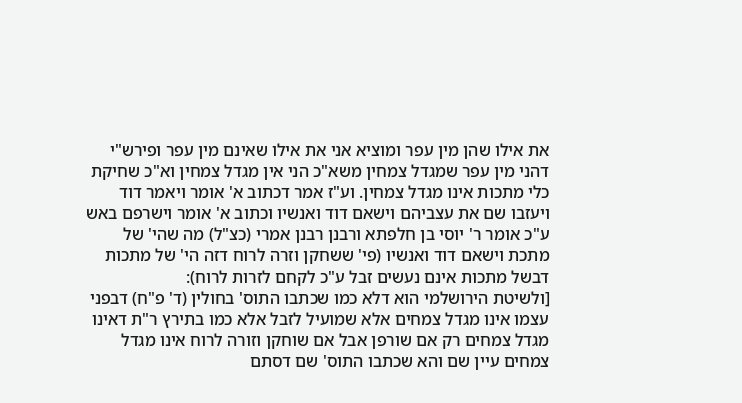את אילו שהן מין עפר ומוציא אני את אילו שאינם מין עפר ופירש"י דהני מין עפר שמגדל צמחין משא"כ הני אין מגדל צמחין וא"כ שחיקת כלי מתכות אינו מגדל צמחין. וע"ז אמר דכתוב א' אומר ויאמר דוד ויעזבו שם את עצביהם וישאם דוד ואנשיו וכתוב א' אומר וישרפם באש ע"כ אומר ר' יוסי בן חלפתא ורבנן רבנן אמרי (כצ"ל) מה שהי' של מתכת וישאם דוד ואנשיו (פי' ששחקן וזרה לרוח דזה הי' של מתכות דבשל מתכות אינם נעשים זבל ע"כ לקחם לזרות לרוח):
[ולשיטת הירושלמי הוא דלא כמו שכתבו התוס' בחולין (ד' פ"ח) דבפני עצמו אינו מגדל צמחים אלא שמועיל לזבל אלא כמו בתירץ ר"ת דאינו מגדל צמחים רק אם שורפן אבל אם שוחקן וזורה לרוח אינו מגדל צמחים עיין שם והא שכתבו התוס' שם דסתם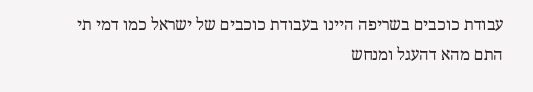עבודת כוכבים בשריפה היינו בעבודת כוכבים של ישראל כמו דמי תי התם מהא דהעגל ומנחש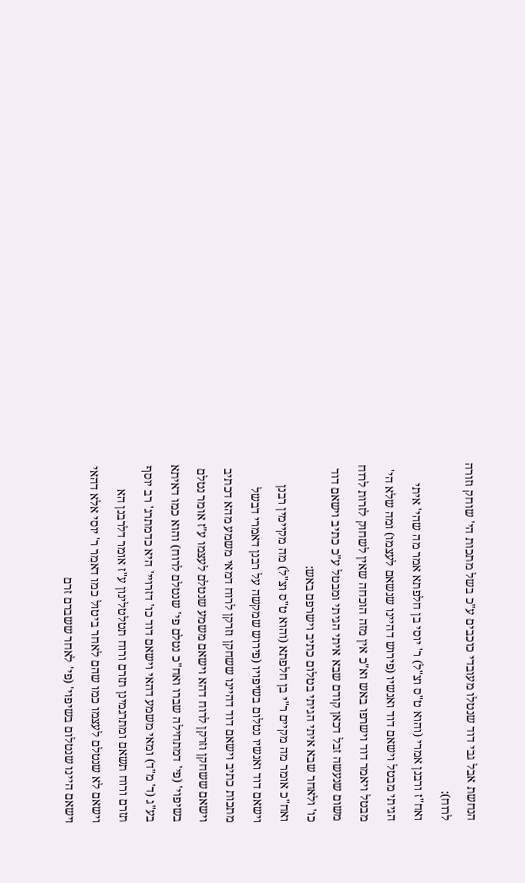הנחשת אבל גבי דוד שנטלו מעובדי כוכבים ע"כ בשל מתכות הי' שוחק וזורה לרוח):
ואח"ז ורבנן אמרי (והוא ט"ס וצ"ל) ר' יוסי בן חלפתא אמר מה שהי' איתי הגיתי מבטל וישאם דוד ואנשיו (פירוש דהיינו שנשאם לעצמו) ומה שלא הי' מבטל ויאמר דוד וישרפו באש וא"כ אין מזה הוכחה שאין לשחוק לזרות לרוח משום שנעשה זבל דכאן קודם שבא איתי הגיתי ומבטל ע"כ כתיב וישאם דוד כו' ולאחר שבא איתי הגיתי בטלום כתיב וישרפם באש:
ואח"כ אומר מה מקיים ר"י בן חלפתא (והוא ט"ס וצ"ל) מה מקיימין רבנן וישאם דוד ואנשיו נטלום בשיפויו (פירוש שמקשה על רבנן דאמרי דבשל מתכות כתיב וישאם דוד דהיינו ששחקן וזרקן לרוח דמאי משמע מהא דכתיב וישאם ששחקן וזרקן לרוח דהא וישאם משמע שנטלם לעצמו ע"ז אומר נטלם בשיפוי' (פי' דמתחילה שברו ואח"כ נטלם פי' שנטלם לרוח) והוא כמו דאיתא בע"ג (ד' מ"ד) ומאי משמע דהאי וישאם דוד כו' דזרויי' היא כדמתרג' רב יוסף תזרם ורוח תשאם ומתרגמינן תזרם ורוח תטלטלינון ע"ז אומר דלרבנן הא וישאם לא שנטלם לעצמו כמו שהם לאחר ביטול כמו דאמר ר' יוסי אלא דהאי וישאם היינו שנטלום בשיפוי' (פי' לאחר ששברם זרם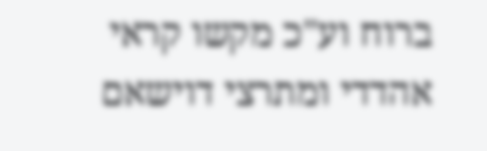ברוח וע"כ מקשו קראי אהדדי ומתרצי דוישאם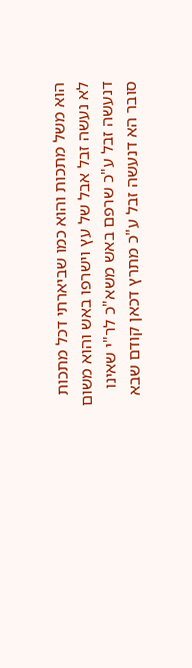הוא משל מתכות והוא כמו שביארתי דכל מתכות לא נעשה זבל אבל של עץ וישרפו באש והוא משום דנעשה זבל ע"כ שרפם באש משא"כ לר"י שאינו סובר הא דנעשה זבל ע"כ מתרץ דכאן קודם שבא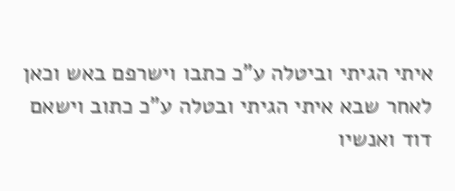איתי הגיתי וביטלה ע"כ כתבו וישרפם באש וכאן לאחר שבא איתי הגיתי ובטלה ע"כ כתוב וישאם דוד ואנשיו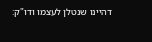דהיינו שנטלן לעצמו ודו"ק: